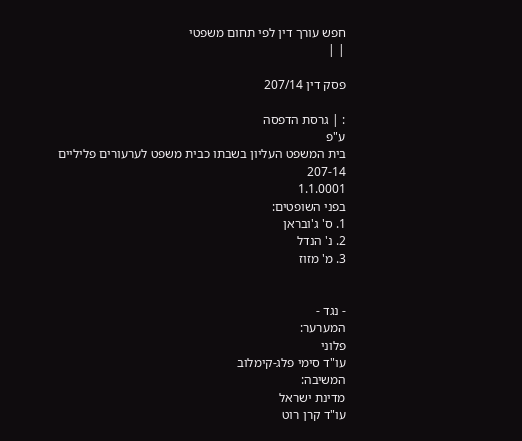חפש עורך דין לפי תחום משפטי
| |

פסק דין 207/14

: | גרסת הדפסה
ע"פ
בית המשפט העליון בשבתו כבית משפט לערעורים פליליים
207-14
1.1.0001
בפני השופטים:
1. ס' ג'ובראן
2. נ' הנדל
3. מ' מזוז


- נגד -
המערער:
פלוני
עו"ד סימי פלג-קימלוב
המשיבה:
מדינת ישראל
עו"ד קרן רוט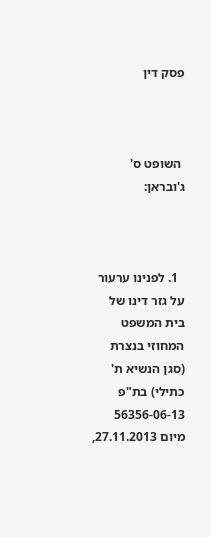פסק דין



 השופט ס' ג'ובראן:



  1. לפנינו ערעור על גזר דינו של בית המשפט המחוזי בנצרת (סגן הנשיא ת' כתילי) בת"פ 56356-06-13 מיום 27.11.2013,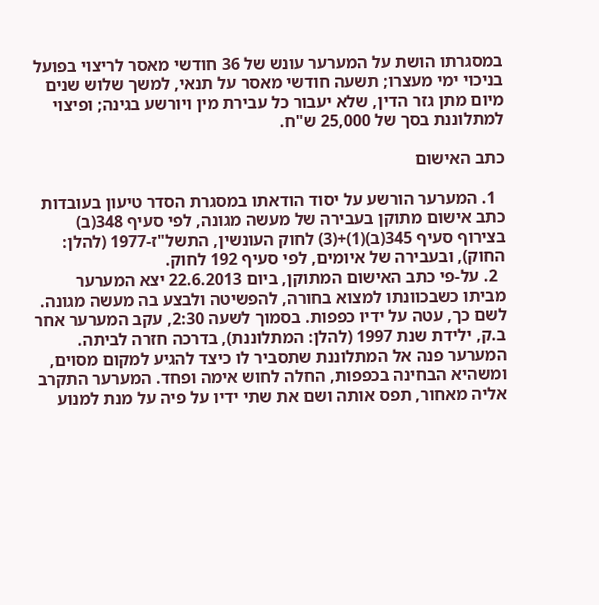במסגרתו הושת על המערער עונש של 36 חודשי מאסר לריצוי בפועל בניכוי ימי מעצרו; תשעה חודשי מאסר על תנאי, למשך שלוש שנים מיום מתן גזר הדין, שלא יעבור כל עבירת מין ויורשע בגינה; ופיצוי למתלוננת בסך של 25,000 ש"ח.

כתב האישום

  1. המערער הורשע על יסוד הודאתו במסגרת הסדר טיעון בעובדות כתב אישום מתוקן בעבירה של מעשה מגונה, לפי סעיף 348(ב) בצירוף סעיף 345(ב)(1)+(3) לחוק העונשין, התשל"ז-1977 (להלן: החוק), ובעבירה של איומים, לפי סעיף 192 לחוק.
  2. על-פי כתב האישום המתוקן, ביום 22.6.2013 יצא המערער מביתו כשבכוונתו למצוא בחורה, להפשיטה ולבצע בה מעשה מגונה. לשם כך, עטה על ידיו כפפות. בסמוך לשעה 2:30, עקב המערער אחר ב.ק, ילידת שנת 1997 (להלן: המתלוננת), בדרכה חזרה לביתה. המערער פנה אל המתלוננת שתסביר לו כיצד להגיע למקום מסוים, ומשהיא הבחינה בכפפות, החלה לחוש אימה ופחד. המערער התקרב אליה מאחור, תפס אותה ושם את שתי ידיו על פיה על מנת למנוע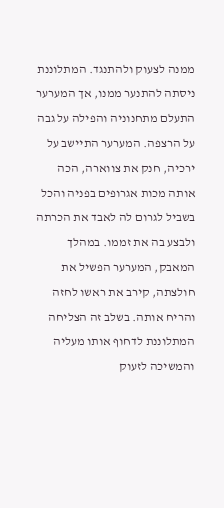ממנה לצעוק ולהתנגד. המתלוננת ניסתה להתנער ממנו, אך המערער התעלם מתחנוניה והפילה על גבה על הרצפה. המערער התיישב על ירכיה, חנק את צווארה, הכה אותה מכות אגרופים בפניה והכל בשביל לגרום לה לאבד את הכרתה ולבצע בה את זממו. במהלך המאבק, המערער הפשיל את חולצתה, קירב את ראשו לחזה והריח אותה. בשלב זה הצליחה המתלוננת לדחוף אותו מעליה והמשיכה לזעוק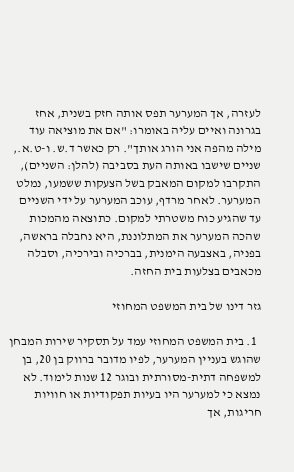לעזרה, אך המערער תפס אותה חזק בשנית, אחז בגרונה ואיים עליה באומרו: "אם את מוציאה עוד מילה מהפה אני הורג אותך". רק כאשר ד.ש. ו-ט.א., שניים שישבו באותה העת בסביבה (להלן: השניים), התקרבו למקום המאבק בשל הצעקות ששמעו, נמלט המערער. לאחר מרדף, עוכב המערער על ידי השניים עד שהגיע כוח משטרתי למקום. כתוצאה מהמכות שהכה המערער את המתלוננת, היא נחבלה בראשה, בפניה, באצבעה הימנית, בברכיה ובירכיה, וסבלה מכאבים בצלעות בית החזה.

גזר דינו של בית המשפט המחוזי

  1. בית המשפט המחוזי עמד על תסקיר שירות המבחן שהוגש בעניין המערער, לפיו מדובר ברווק בן 20, בן למשפחה דתית-מסורתית ובוגר 12 שנות לימוד. לא נמצא כי למערער היו בעיות תפקודיות או חוויות חריגות, אך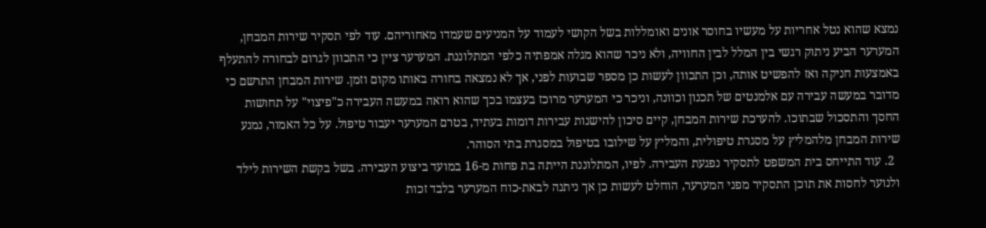נמצא שהוא נטל אחריות על מעשיו בחוסר אונים ואומללות בשל הקושי לעמוד על המניעים שעמדו מאחוריהם. עוד לפי תסקיר שירות המבחן, המערער הביע ניתוק רגשי בין המלל לבין החוויה, ולא ניכר שהוא מגלה אמפתיה כלפי המתלוננת. המערער ציין כי התכוון לגרום לבחורה להתעלף באמצעות חניקה ואז להפשיט אותה, וכן התכוון לעשות כן מספר שבועות לפני, אך לא נמצאה בחורה באותו מקום וזמן. שירות המבחן התרשם כי מדובר במעשה עבירה עם אלמנטים של תכנון וכוונה, וניכר כי המערער מרוכז בעצמו בכך שהוא רואה במעשה העבירה כ"פיצוי" על תחושות החסך והתסכול שבתוכו. להערכת שירות המבחן, קיים סיכון להישנות עבירות דומות בעתיד, בטרם המערער יעבור טיפול. על כל האמור, נמנע שירות המבחן מלהמליץ על מסגרת טיפולית, והמליץ על שילובו בטיפול במסגרת בתי הסוהר.
  2. עוד התייחס בית המשפט לתסקיר נפגעת העבירה. לפיו, המתלוננת הייתה בת פחות מ-16 במועד ביצוע העבירה. בשל בקשת השירות לילד ולנוער לחסות את תוכן התסקיר מפני המערער, הוחלט לעשות כן אך ניתנה לבאת-כוח המערער בלבד זכות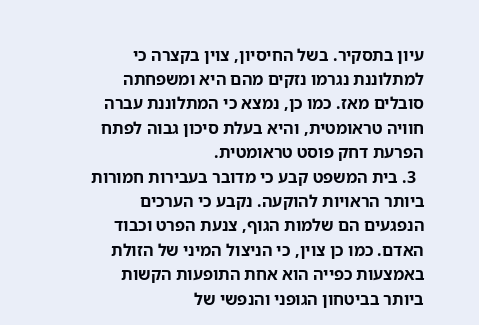עיון בתסקיר. בשל החיסיון, צוין בקצרה כי למתלוננת נגרמו נזקים מהם היא ומשפחתה סובלים מאז. כמו כן, נמצא כי המתלוננת עברה חוויה טראומטית, והיא בעלת סיכון גבוה לפתח הפרעת דחק פוסט טראומטית.
  3. בית המשפט קבע כי מדובר בעבירות חמורות ביותר הראויות להוקעה. נקבע כי הערכים הנפגעים הם שלמות הגוף, צנעת הפרט וכבוד האדם. כמו כן צוין, כי הניצול המיני של הזולת באמצעות כפייה הוא אחת התופעות הקשות ביותר בביטחון הגופני והנפשי של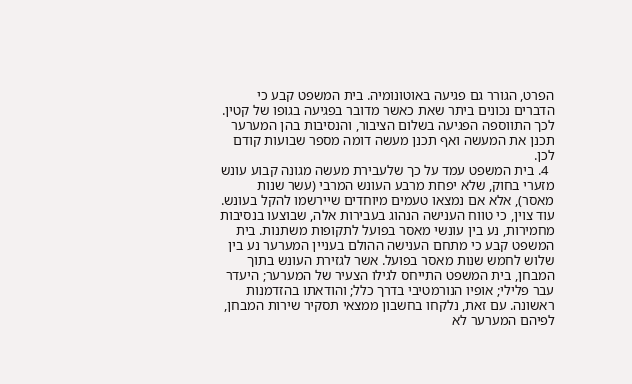הפרט, הגורר גם פגיעה באוטונומיה. בית המשפט קבע כי הדברים נכונים ביתר שאת כאשר מדובר בפגיעה בגופו של קטין. לכך התווספה הפגיעה בשלום הציבור, והנסיבות בהן המערער תכנן את המעשה ואף תכנן מעשה דומה מספר שבועות קודם לכן.
  4. בית המשפט עמד על כך שלעבירת מעשה מגונה קבוע עונש מזערי בחוק, שלא יפחת מרבע העונש המרבי (עשר שנות מאסר), אלא אם נמצאו טעמים מיוחדים שיירשמו להקל בעונש. עוד צוין, כי טווח הענישה הנהוג בעבירות אלה, שבוצעו בנסיבות מחמירות, נע בין עונשי מאסר בפועל לתקופות משתנות. בית המשפט קבע כי מתחם הענישה ההולם בעניין המערער נע בין שלוש לחמש שנות מאסר בפועל. אשר לגזירת העונש בתוך המבחן, בית המשפט התייחס לגילו הצעיר של המערער; היעדר עבר פלילי; אופיו הנורמטיבי בדרך כלל; והודאתו בהזדמנות ראשונה. עם זאת, נלקחו בחשבון ממצאי תסקיר שירות המבחן, לפיהם המערער לא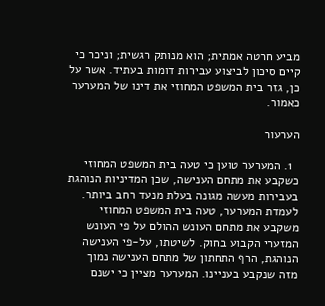מביע חרטה אמתית; הוא מנותק רגשית; וניכר כי קיים סיכון לביצוע עבירות דומות בעתיד. אשר על כן, גזר בית המשפט המחוזי את דינו של המערער כאמור.

הערעור

  1. המערער טוען כי טעה בית המשפט המחוזי כשקבע את מתחם הענישה, שכן המדיניות הנוהגת בעבירות מעשה מגונה בעלת מנעד רחב ביותר. לעמדת המערער, טעה בית המשפט המחוזי משקבע את מתחם העונש ההולם על פי העונש המזערי הקבוע בחוק. לשיטתו, על-פי הענישה הנוהגת, הרף התחתון של מתחם הענישה נמוך מזה שנקבע בעניינו. המערער מציין כי ישנם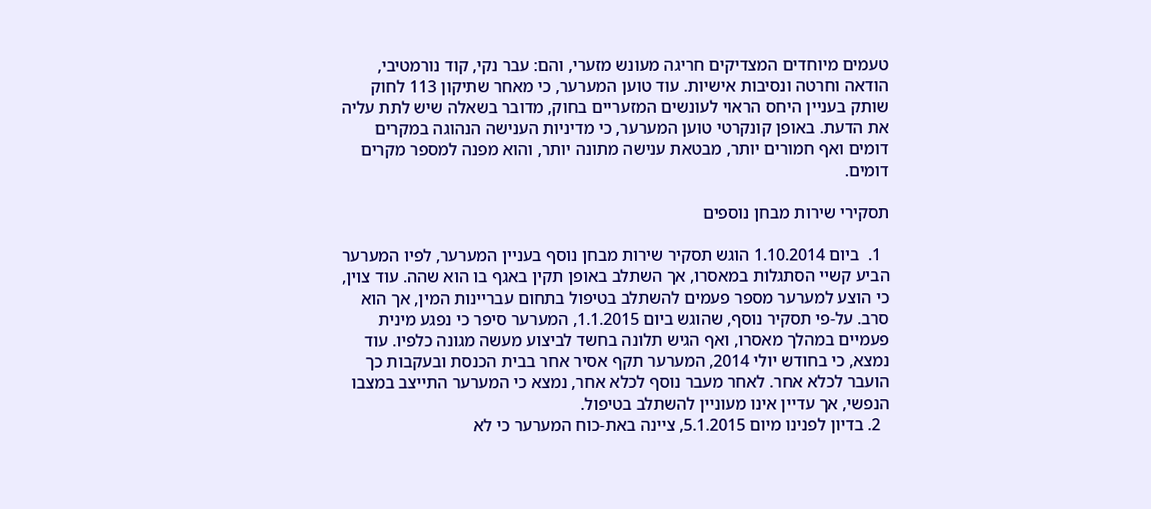טעמים מיוחדים המצדיקים חריגה מעונש מזערי, והם: עבר נקי, קוד נורמטיבי, הודאה וחרטה ונסיבות אישיות. עוד טוען המערער, כי מאחר שתיקון 113 לחוק שותק בעניין היחס הראוי לעונשים המזעריים בחוק, מדובר בשאלה שיש לתת עליה את הדעת. באופן קונקרטי טוען המערער, כי מדיניות הענישה הנהוגה במקרים דומים ואף חמורים יותר, מבטאת ענישה מתונה יותר, והוא מפנה למספר מקרים דומים.

תסקירי שירות מבחן נוספים

  1.  ביום 1.10.2014 הוגש תסקיר שירות מבחן נוסף בעניין המערער, לפיו המערער הביע קשיי הסתגלות במאסרו, אך השתלב באופן תקין באגף בו הוא שהה. עוד צוין, כי הוצע למערער מספר פעמים להשתלב בטיפול בתחום עבריינות המין, אך הוא סרב. על-פי תסקיר נוסף, שהוגש ביום 1.1.2015, המערער סיפר כי נפגע מינית פעמיים במהלך מאסרו, ואף הגיש תלונה בחשד לביצוע מעשה מגונה כלפיו. עוד נמצא, כי בחודש יולי 2014, המערער תקף אסיר אחר בבית הכנסת ובעקבות כך הועבר לכלא אחר. לאחר מעבר נוסף לכלא אחר, נמצא כי המערער התייצב במצבו הנפשי, אך עדיין אינו מעוניין להשתלב בטיפול.
  2. בדיון לפנינו מיום 5.1.2015, ציינה באת-כוח המערער כי לא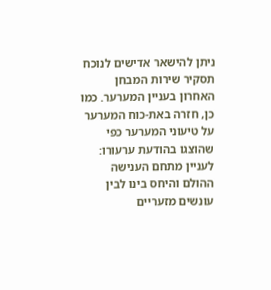ניתן להישאר אדישים לנוכח תסקיר שירות המבחן האחרון בעניין המערער. כמו כן, חזרה באת-כוח המערער על טיעוני המערער כפי שהוצגו בהודעת ערעורו: לעניין מתחם הענישה ההולם והיחס בינו לבין עונשים מזעריים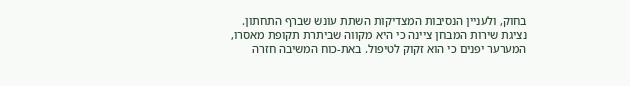בחוק, ולעניין הנסיבות המצדיקות השתת עונש שברף התחתון. נציגת שירות המבחן ציינה כי היא מקווה שביתרת תקופת מאסרו, המערער יפנים כי הוא זקוק לטיפול. באת-כוח המשיבה חזרה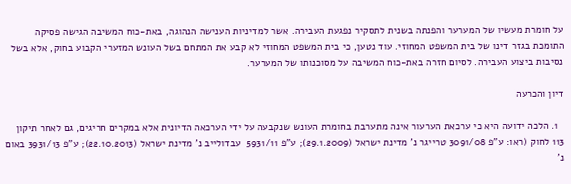על חומרת מעשיו של המערער והפנתה בשנית לתסקיר נפגעת העבירה. אשר למדיניות הענישה הנהוגה, באת-כוח המשיבה הגישה פסיקה התומכת בגזר דינו של בית המשפט המחוזי. עוד נטען, כי בית המשפט המחוזי לא קבע את המתחם בשל העונש המזערי הקבוע בחוק, אלא בשל נסיבות ביצוע העבירה. לסיום חזרה באת-כוח המשיבה על מסוכנותו של המערער.

דיון והכרעה

  1. הלכה ידועה היא כי ערכאת הערעור אינה מתערבת בחומרת העונש שנקבעה על ידי הערכאה הדיונית אלא במקרים חריגים, גם לאחר תיקון 113 לחוק (ראו: ע"פ 3091/08 טרייגר נ' מדינת ישראל (29.1.2009); ע"פ 5931/11  עבדולייב נ' מדינת ישראל (22.10.2013); ע"פ 3931/13 באום נ'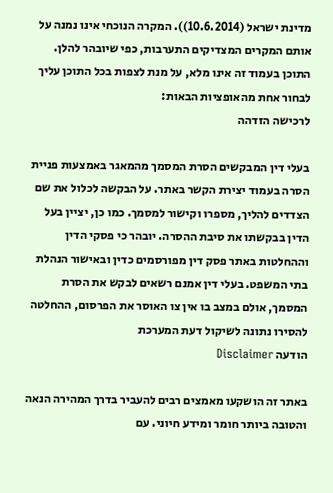מדינת ישראל (10.6.2014)). המקרה הנוכחי אינו נמנה על אותם המקרים המצדיקים התערבות, כפי שיובהר להלן.
התוכן בעמוד זה אינו מלא, על מנת לצפות בכל התוכן עליך לבחור אחת מהאופציות הבאות:
לרכישה הזדהה

בעלי דין המבקשים הסרת המסמך מהמאגר באמצעות פניית הסרה בעמוד יצירת הקשר באתר. על הבקשה לכלול את שם הצדדים להליך, מספרו וקישור למסמך. כמו כן, יציין בעל הדין בבקשתו את סיבת ההסרה. יובהר כי פסקי הדין וההחלטות באתר פסק דין מפורסמים כדין ובאישור הנהלת בתי המשפט. בעלי דין אמנם רשאים לבקש את הסרת המסמך, אולם במצב בו אין צו האוסר את הפרסום, ההחלטה להסירו נתונה לשיקול דעת המערכת
הודעה Disclaimer

באתר זה הושקעו מאמצים רבים להעביר בדרך המהירה הנאה והטובה ביותר חומר ומידע חיוני. עם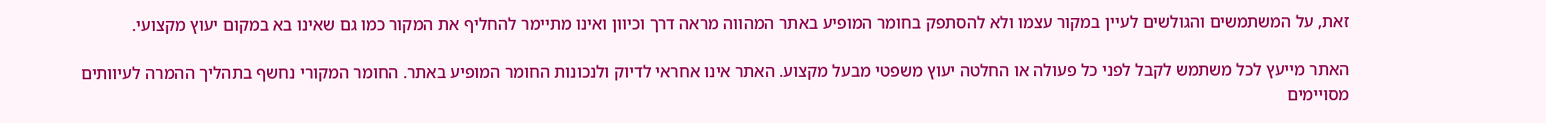זאת, על המשתמשים והגולשים לעיין במקור עצמו ולא להסתפק בחומר המופיע באתר המהווה מראה דרך וכיוון ואינו מתיימר להחליף את המקור כמו גם שאינו בא במקום יעוץ מקצועי.

האתר מייעץ לכל משתמש לקבל לפני כל פעולה או החלטה יעוץ משפטי מבעל מקצוע. האתר אינו אחראי לדיוק ולנכונות החומר המופיע באתר. החומר המקורי נחשף בתהליך ההמרה לעיוותים מסויימים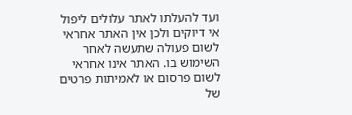ועד להעלתו לאתר עלולים ליפול אי דיוקים ולכן אין האתר אחראי לשום פעולה שתעשה לאחר השימוש בו. האתר אינו אחראי לשום פרסום או לאמיתות פרטים של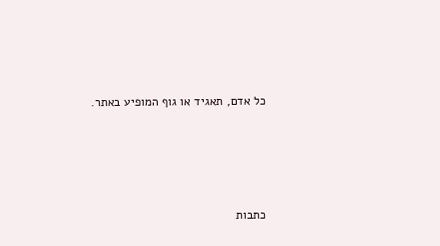כל אדם, תאגיד או גוף המופיע באתר.




כתבות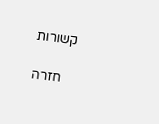קשורות

    חזרה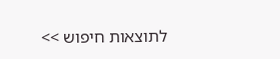לתוצאות חיפוש >>